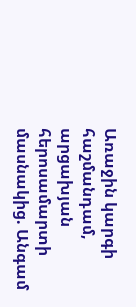Առաջին կարգի հաշմանդամ, արցախյան հերոսամարտի մասնակից. Անգամ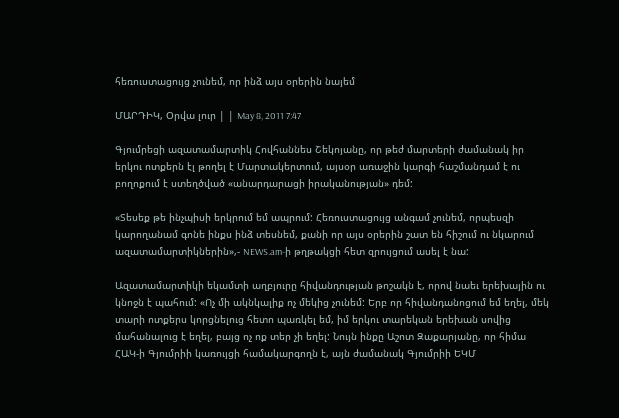հեռուստացույց չունեմ, որ ինձ այս օրերին նայեմ

ՄԱՐԴԻԿ, Օրվա լուր | | May 8, 2011 7:47

Գյումրեցի ազատամարտիկ Հովհաննես Շեկոյանը, որ թեժ մարտերի ժամանակ իր երկու ոտքերն էլ թողել է Մարտակերտում, այսօր առաջին կարգի հաշմանդամ է ու բողոքում է ստեղծված «անարդարացի իրականության» դեմ:

«Տեսեք թե ինչպիսի երկրում եմ ապրում: Հեռուստացույց անգամ չունեմ, որպեսզի կարողանամ գոնե ինքս ինձ տեսնեմ, քանի որ այս օրերին շատ են հիշում ու նկարում ազատամարտիկներին»,- NEWS.am-ի թղթակցի հետ զրույցում ասել է նա:

Ազատամարտիկի եկամտի աղբյուրը հիվանդության թոշակն է, որով նաեւ երեխային ու կնոջն է պահում: «Ոչ մի ակնկալիք ոչ մեկից չունեմ: Երբ որ հիվանդանոցում եմ եղել, մեկ տարի ոտքերս կորցնելուց հետո պառկել եմ, իմ երկու տարեկան երեխան սովից մահանալուց է եղել, բայց ոչ ոք տեր չի եղել: Նույն ինքը Աշոտ Զաքարյանը, որ հիմա ՀԱԿ-ի Գյումրիի կառույցի համակարգողն է, այն ժամանակ Գյումրիի ԵԿՄ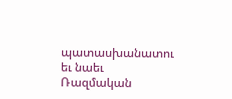պատասխանատու եւ նաեւ Ռազմական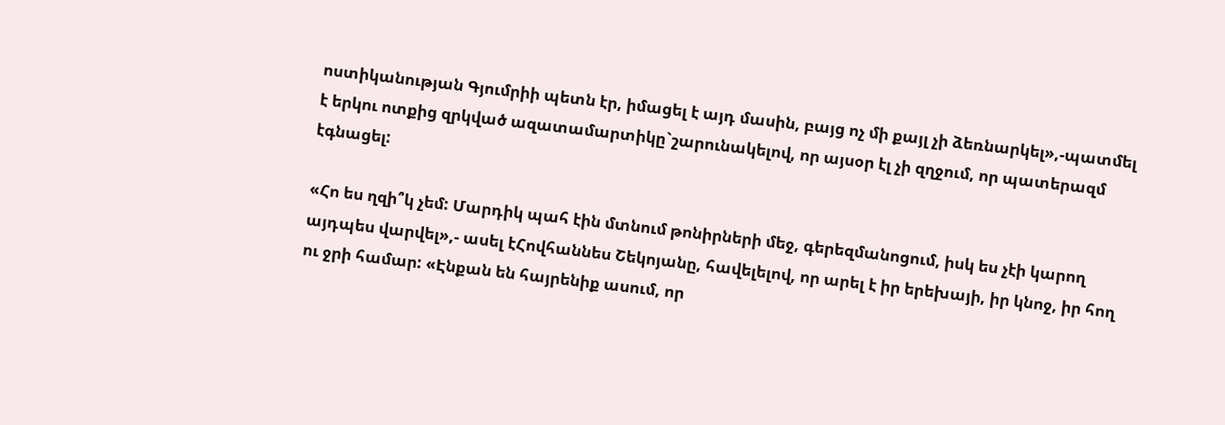ոստիկանության Գյումրիի պետն էր, իմացել է այդ մասին, բայց ոչ մի քայլ չի ձեռնարկել»,-պատմել է երկու ոտքից զրկված ազատամարտիկը`շարունակելով, որ այսօր էլ չի զղջում, որ պատերազմ էգնացել:

«Հո ես ղզի՞կ չեմ: Մարդիկ պահ էին մտնում թոնիրների մեջ, գերեզմանոցում, իսկ ես չէի կարող այդպես վարվել»,- ասել էՀովհաննես Շեկոյանը, հավելելով, որ արել է իր երեխայի, իր կնոջ, իր հող ու ջրի համար: «Էնքան են հայրենիք ասում, որ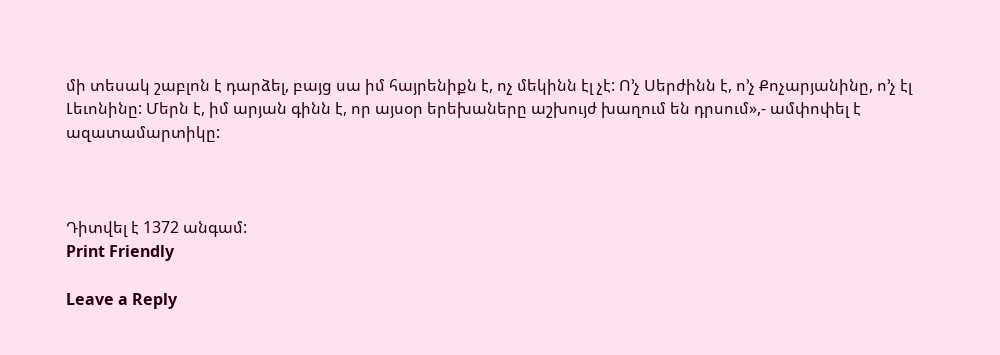մի տեսակ շաբլոն է դարձել, բայց սա իմ հայրենիքն է, ոչ մեկինն էլ չէ: Ո’չ Սերժինն է, ո’չ Քոչարյանինը, ո’չ էլ Լեւոնինը: Մերն է, իմ արյան գինն է, որ այսօր երեխաները աշխույժ խաղում են դրսում»,- ամփոփել է ազատամարտիկը:



Դիտվել է 1372 անգամ:
Print Friendly

Leave a Reply